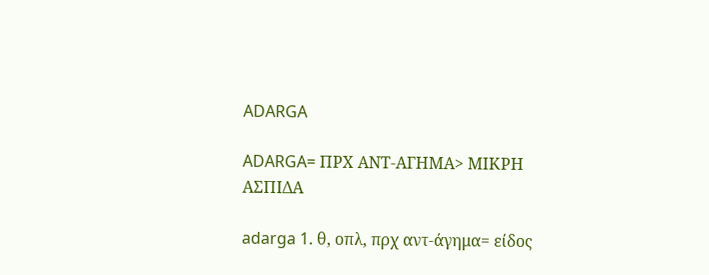ADARGA

ADARGA= ΠΡΧ ΑΝΤ-ΑΓΗΜΑ> ΜΙΚΡΗ ΑΣΠΙΔΑ

adarga 1. θ, οπλ, πρχ αντ-άγημα= είδος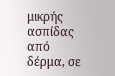μικρής ασπίδας από δέρμα, σε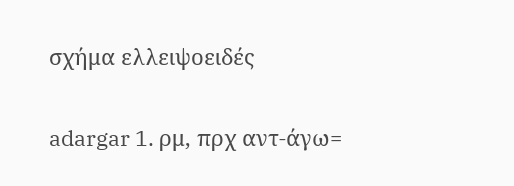σχήμα ελλειψοειδές

adargar 1. ρμ, πρχ αντ-άγω=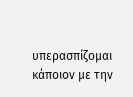υπερασπίζομαι κάποιον με την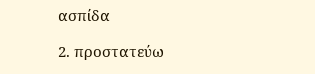ασπίδα

2. προστατεύω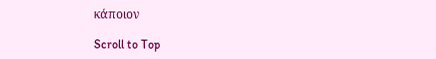κάποιον

Scroll to Top